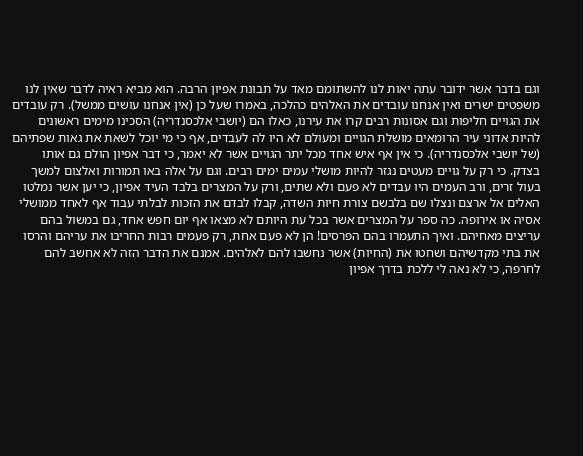וגם בדבר אשר ידובר עתה יאות לנו להשתומם מאד על תבונת אפיון הרבה. הוא מביא ראיה לדבר שאין לנו משפטים ישרים ואין אנחנו עובדים את האלהים כהלכה, באמרו שעל כן (אין אנחנו עושים ממשל). רק עובדים את הגויים חליפות וגם אסונות רבים קרו את עירנו, כאלו הם (יושבי אלכסנדריה) הסכינו מימים ראשונים להיות אדוני עיר הרומאים מושלת הגויים ומעולם לא היו לה לעבדים, אף כי מי יוכל לשאת את גאות שפתיהם (של יושבי אלכסנדריה). כי אין אף איש אחד מכל יתר הגויים אשר לא יאמר, כי דבר אפיון הולם גם אותו בצדק. כי רק על גויים מעטים נגזר להיות מושלי עמים ימים רבים. וגם על אלה באו תמורות ואלצום למשך בעול זרים, ורב העמים היו עבדים לא פעם ולא שתים, ורק על המצרים בלבד העיד אפיון, כי יען אשר נמלטו האלים אל ארצם ונצלו שם בלבשם צורת חיות השדה, קבלו לבדם את הזכות לבלתי עבוד אף לאחד ממושלי אסיה או אירופה. כה ספר על המצרים אשר בכל עת היותם לא מצאו אף יום חפש אחד, גם במשול בהם עריצים מאחיהם. ואיך התעמרו בהם הפרסים! הן לא פעם אחת, רק פעמים רבות החריבו את עריהם והרסו את בתי מקדשיהם ושחטו את (החיות) אשר נחשבו להם לאלהים. אמנם את הדבר הזה לא אחשב להם לחרפה, כי לא נאה לי ללכת בדרך אפיון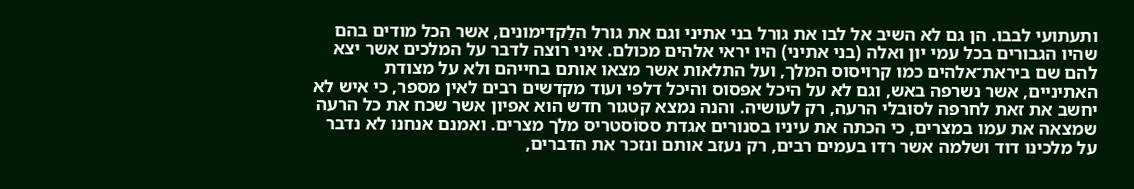ותעתועי לבבו. הן גם לא השיב אל לבו את גורל בני אתיני וגם את גורל הלַקדימונים, אשר הכל מודים בהם שהיו הגבורים בכל עמי יון ואלה (בני אתיני) היו יראי אלהים מכולם. איני רוצה לדבר על המלכים אשר יצא להם שם ביראת־אלהים כמו קרויסוס המלך, ועל התלאות אשר מצאו אותם בחייהם ולא על מצודת האתיניים, אשר נשרפה באש, וגם לא על היכל אפסוס והיכל דלפי ועוד מקדשים רבים לאין מספר, כי איש לא יחשב את זאת לחרפה לסובלי הרעה, רק לעושיה. והנה נמצא קטגור חדש הוא אפיון אשר שכח את כל הרעה שמצאה את עמו במצרים, כי הכתה את עיניו בסנורים אגדת ססוֹסטריס מלך מצרים. ואמנם אנחנו לא נדבר על מלכינו דוד ושלמה אשר רדו בעמים רבים, רק נעזב אותם ונזכר את הדברים,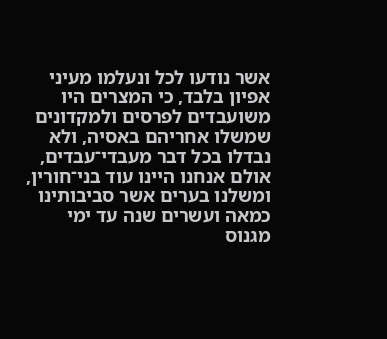אשר נודעו לכל ונעלמו מעיני אפיון בלבד, כי המצרים היו משועבדים לפרסים ולמקדונים שמשלו אחריהם באסיה, ולא נבדלו בכל דבר מעבדי־עבדים, אולם אנחנו היינו עוד בני־חורין, ומשלנו בערים אשר סביבותינו כמאה ועשרים שנה עד ימי מגנוס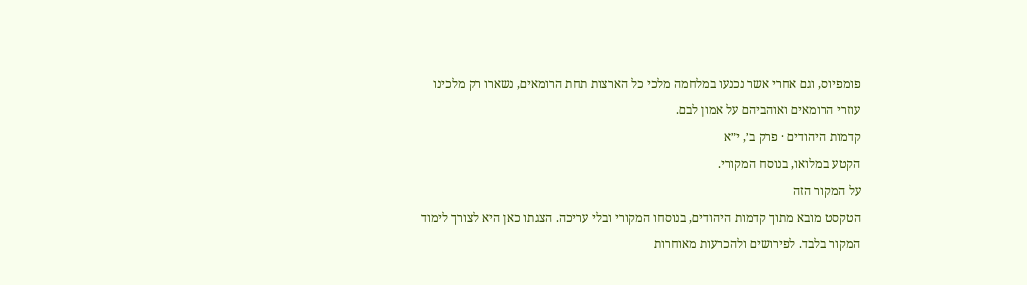פומפיוס, וגם אחרי אשר נכנעו במלחמה מלכי כל הארצות תחת הרומאים, נשארו רק מלכינו עוזרי הרומאים ואוהביהם על אמון לבם.
קדמות היהודים · פרק ב׳, י״א
הקטע במלואו, בנוסח המקורי.
על המקור הזה
הטקסט מובא מתוך קדמות היהודים, בנוסחו המקורי ובלי עריכה. הצגתו כאן היא לצורך לימוד המקור בלבד. לפירושים ולהכרעות מאוחרות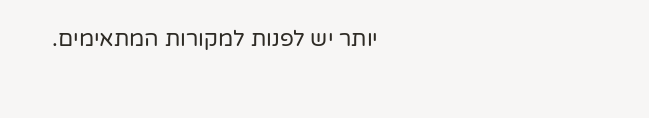יותר יש לפנות למקורות המתאימים.